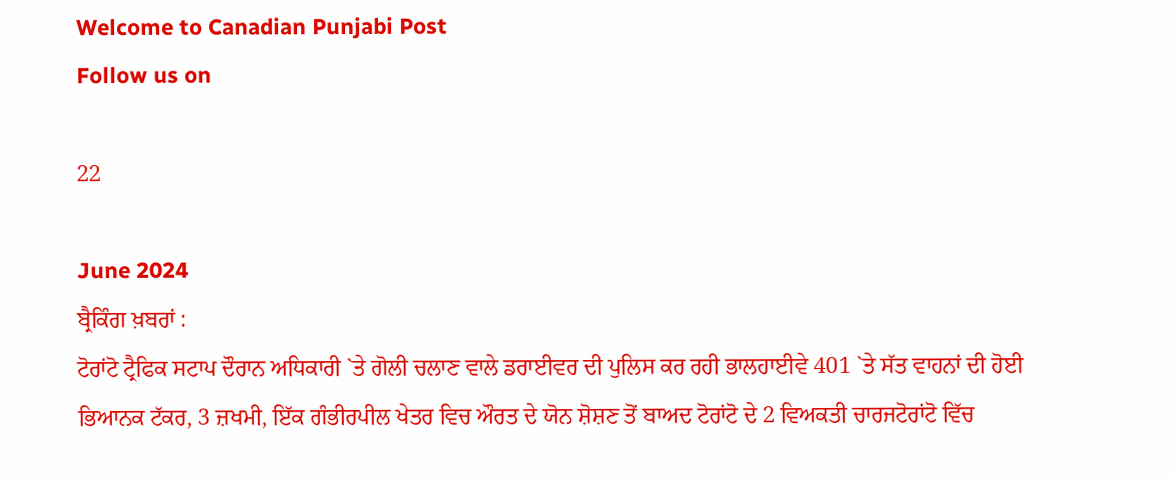Welcome to Canadian Punjabi Post
Follow us on

22

June 2024
ਬ੍ਰੈਕਿੰਗ ਖ਼ਬਰਾਂ :
ਟੋਰਾਂਟੋ ਟ੍ਰੈਫਿਕ ਸਟਾਪ ਦੌਰਾਨ ਅਧਿਕਾਰੀ `ਤੇ ਗੋਲੀ ਚਲਾਣ ਵਾਲੇ ਡਰਾਈਵਰ ਦੀ ਪੁਲਿਸ ਕਰ ਰਹੀ ਭਾਲਹਾਈਵੇ 401 `ਤੇ ਸੱਤ ਵਾਹਨਾਂ ਦੀ ਹੋਈ ਭਿਆਨਕ ਟੱਕਰ, 3 ਜ਼ਖਮੀ, ਇੱਕ ਗੰਭੀਰਪੀਲ ਖੇਤਰ ਵਿਚ ਔਰਤ ਦੇ ਯੋਨ ਸ਼ੋਸ਼ਣ ਤੋਂ ਬਾਅਦ ਟੋਰਾਂਟੋ ਦੇ 2 ਵਿਅਕਤੀ ਚਾਰਜਟੋਰਾਂਟੋ ਵਿੱਚ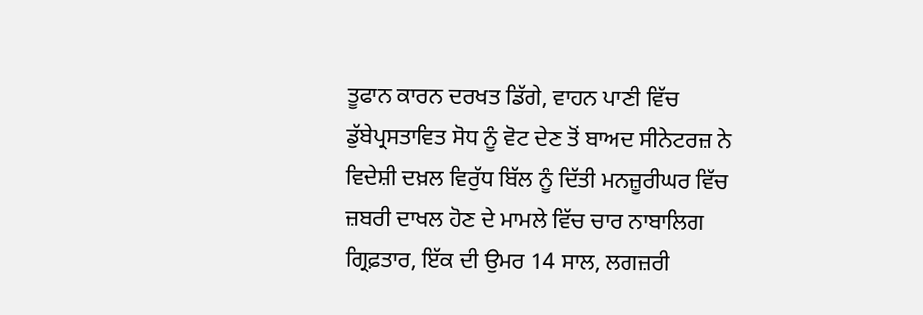ਤੂਫਾਨ ਕਾਰਨ ਦਰਖਤ ਡਿੱਗੇ, ਵਾਹਨ ਪਾਣੀ ਵਿੱਚ ਡੁੱਬੇਪ੍ਰਸਤਾਵਿਤ ਸੋਧ ਨੂੰ ਵੋਟ ਦੇਣ ਤੋਂ ਬਾਅਦ ਸੀਨੇਟਰਜ਼ ਨੇ ਵਿਦੇਸ਼ੀ ਦਖ਼ਲ ਵਿਰੁੱਧ ਬਿੱਲ ਨੂੰ ਦਿੱਤੀ ਮਨਜ਼ੂਰੀਘਰ ਵਿੱਚ ਜ਼ਬਰੀ ਦਾਖਲ ਹੋਣ ਦੇ ਮਾਮਲੇ ਵਿੱਚ ਚਾਰ ਨਾਬਾਲਿਗ ਗ੍ਰਿਫ਼ਤਾਰ, ਇੱਕ ਦੀ ਉਮਰ 14 ਸਾਲ, ਲਗਜ਼ਰੀ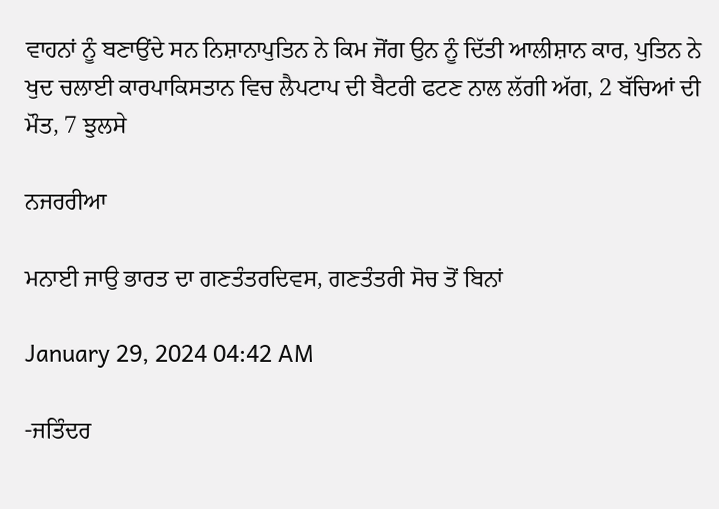ਵਾਹਨਾਂ ਨੂੰ ਬਣਾਉਂਦੇ ਸਨ ਨਿਸ਼ਾਨਾਪੁਤਿਨ ਨੇ ਕਿਮ ਜੋਂਗ ਉਨ ਨੂੰ ਦਿੱਤੀ ਆਲੀਸ਼ਾਨ ਕਾਰ, ਪੁਤਿਨ ਨੇ ਖੁਦ ਚਲਾਈ ਕਾਰਪਾਕਿਸਤਾਨ ਵਿਚ ਲੈਪਟਾਪ ਦੀ ਬੈਟਰੀ ਫਟਣ ਨਾਲ ਲੱਗੀ ਅੱਗ, 2 ਬੱਚਿਆਂ ਦੀ ਮੌਤ, 7 ਝੁਲਸੇ

ਨਜਰਰੀਆ

ਮਨਾਈ ਜਾਉ ਭਾਰਤ ਦਾ ਗਣਤੰਤਰਦਿਵਸ, ਗਣਤੰਤਰੀ ਸੋਚ ਤੋਂ ਬਿਨਾਂ

January 29, 2024 04:42 AM

-ਜਤਿੰਦਰ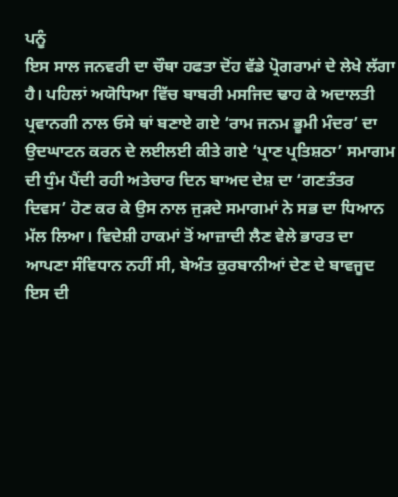ਪਨੂੰ
ਇਸ ਸਾਲ ਜਨਵਰੀ ਦਾ ਚੌਥਾ ਹਫਤਾ ਦੋਂਹ ਵੱਡੇ ਪ੍ਰੋਗਰਾਮਾਂ ਦੇ ਲੇਖੇ ਲੱਗਾ ਹੈ। ਪਹਿਲਾਂ ਅਯੋਧਿਆ ਵਿੱਚ ਬਾਬਰੀ ਮਸਜਿਦ ਢਾਹ ਕੇ ਅਦਾਲਤੀ ਪ੍ਰਵਾਨਗੀ ਨਾਲ ਓਸੇ ਥਾਂ ਬਣਾਏ ਗਏ ‘ਰਾਮ ਜਨਮ ਭੂਮੀ ਮੰਦਰ’ ਦਾ ਉਦਘਾਟਨ ਕਰਨ ਦੇ ਲਈਲਈ ਕੀਤੇ ਗਏ ‘ਪ੍ਰਾਣ ਪ੍ਰਤਿਸ਼ਠਾ’ ਸਮਾਗਮ ਦੀ ਧੁੰਮ ਪੈਂਦੀ ਰਹੀ ਅਤੇਚਾਰ ਦਿਨ ਬਾਅਦ ਦੇਸ਼ ਦਾ ‘ਗਣਤੰਤਰ ਦਿਵਸ’ ਹੋਣ ਕਰ ਕੇ ਉਸ ਨਾਲ ਜੁੜਦੇ ਸਮਾਗਮਾਂ ਨੇ ਸਭ ਦਾ ਧਿਆਨ ਮੱਲ ਲਿਆ। ਵਿਦੇਸ਼ੀ ਹਾਕਮਾਂ ਤੋਂ ਆਜ਼ਾਦੀ ਲੈਣ ਵੇਲੇ ਭਾਰਤ ਦਾ ਆਪਣਾ ਸੰਵਿਧਾਨ ਨਹੀਂ ਸੀ, ਬੇਅੰਤ ਕੁਰਬਾਨੀਆਂ ਦੇਣ ਦੇ ਬਾਵਜੂਦ ਇਸ ਦੀ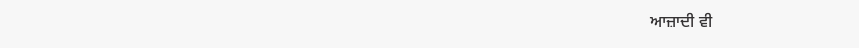ਆਜ਼ਾਦੀ ਵੀ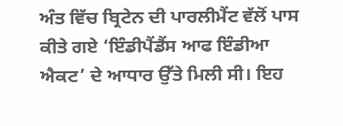ਅੰਤ ਵਿੱਚ ਬ੍ਰਿਟੇਨ ਦੀ ਪਾਰਲੀਮੈਂਟ ਵੱਲੋਂ ਪਾਸ ਕੀਤੇ ਗਏ ‘ਇੰਡੀਪੈਂਡੈਂਸ ਆਫ ਇੰਡੀਆ ਐਕਟ’ ਦੇ ਆਧਾਰ ਉੱਤੇ ਮਿਲੀ ਸੀ। ਇਹ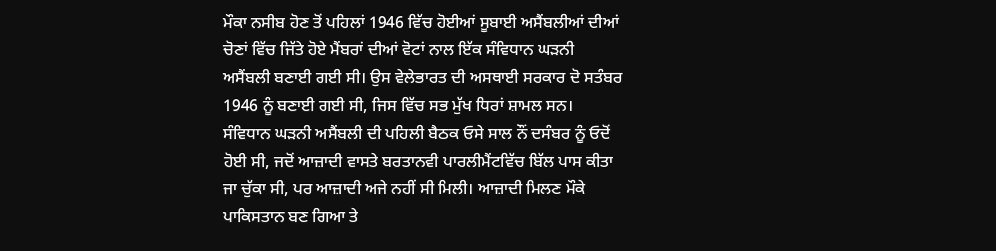ਮੌਕਾ ਨਸੀਬ ਹੋਣ ਤੋਂ ਪਹਿਲਾਂ 1946 ਵਿੱਚ ਹੋਈਆਂ ਸੂਬਾਈ ਅਸੈਂਬਲੀਆਂ ਦੀਆਂ ਚੋਣਾਂ ਵਿੱਚ ਜਿੱਤੇ ਹੋਏ ਮੈਂਬਰਾਂ ਦੀਆਂ ਵੋਟਾਂ ਨਾਲ ਇੱਕ ਸੰਵਿਧਾਨ ਘੜਨੀ ਅਸੈਂਬਲੀ ਬਣਾਈ ਗਈ ਸੀ। ਉਸ ਵੇਲੇਭਾਰਤ ਦੀ ਅਸਥਾਈ ਸਰਕਾਰ ਦੋ ਸਤੰਬਰ 1946 ਨੂੰ ਬਣਾਈ ਗਈ ਸੀ, ਜਿਸ ਵਿੱਚ ਸਭ ਮੁੱਖ ਧਿਰਾਂ ਸ਼ਾਮਲ ਸਨ। ਸੰਵਿਧਾਨ ਘੜਨੀ ਅਸੈਂਬਲੀ ਦੀ ਪਹਿਲੀ ਬੈਠਕ ਓਸੇ ਸਾਲ ਨੌਂ ਦਸੰਬਰ ਨੂੰ ਓਦੋਂ ਹੋਈ ਸੀ, ਜਦੋਂ ਆਜ਼ਾਦੀ ਵਾਸਤੇ ਬਰਤਾਨਵੀ ਪਾਰਲੀਮੈਂਟਵਿੱਚ ਬਿੱਲ ਪਾਸ ਕੀਤਾ ਜਾ ਚੁੱਕਾ ਸੀ, ਪਰ ਆਜ਼ਾਦੀ ਅਜੇ ਨਹੀਂ ਸੀ ਮਿਲੀ। ਆਜ਼ਾਦੀ ਮਿਲਣ ਮੌਕੇ ਪਾਕਿਸਤਾਨ ਬਣ ਗਿਆ ਤੇ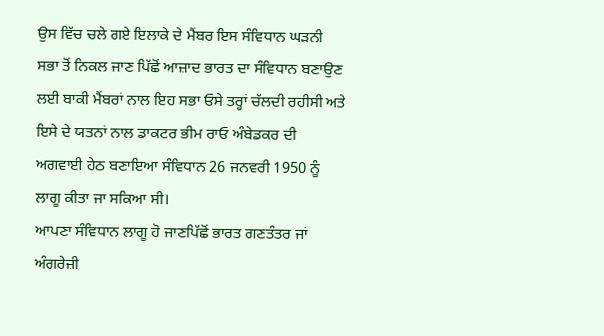ਉਸ ਵਿੱਚ ਚਲੇ ਗਏ ਇਲਾਕੇ ਦੇ ਮੈਂਬਰ ਇਸ ਸੰਵਿਧਾਨ ਘੜਨੀ ਸਭਾ ਤੋਂ ਨਿਕਲ ਜਾਣ ਪਿੱਛੋਂ ਆਜ਼ਾਦ ਭਾਰਤ ਦਾ ਸੰਵਿਧਾਨ ਬਣਾਉਣ ਲਈ ਬਾਕੀ ਮੈਂਬਰਾਂ ਨਾਲ ਇਹ ਸਭਾ ਓਸੇ ਤਰ੍ਹਾਂ ਚੱਲਦੀ ਰਹੀਸੀ ਅਤੇ ਇਸੇ ਦੇ ਯਤਨਾਂ ਨਾਲ ਡਾਕਟਰ ਭੀਮ ਰਾਓ ਅੰਬੇਡਕਰ ਦੀ ਅਗਵਾਈ ਹੇਠ ਬਣਾਇਆ ਸੰਵਿਧਾਨ 26 ਜਨਵਰੀ 1950 ਨੂੰ ਲਾਗੂ ਕੀਤਾ ਜਾ ਸਕਿਆ ਸੀ।
ਆਪਣਾ ਸੰਵਿਧਾਨ ਲਾਗੂ ਹੋ ਜਾਣਪਿੱਛੋਂ ਭਾਰਤ ਗਣਤੰਤਰ ਜਾਂ ਅੰਗਰੇਜ਼ੀ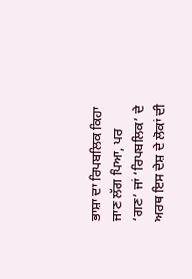ਭਾਸ਼ਾ ਦਾ ਰਿਪਬਲਿਕ ਕਿਹਾ ਜਾਣ ਲੱਗ ਪਿਆ, ਪਰ ‘ਗਣ’ ਜਾਂ ‘ਰਿਪਬਲਿਕ’ ਦੇ ਅਰਥ ਇਸ ਦੇਸ਼ ਦੇ ਲੋਕਾਂ ਦੀ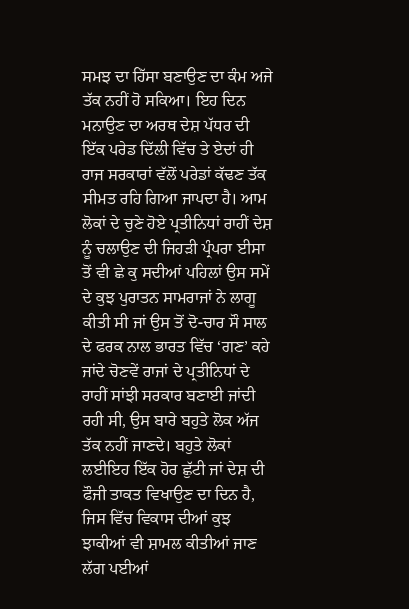ਸਮਝ ਦਾ ਹਿੱਸਾ ਬਣਾਉਣ ਦਾ ਕੰਮ ਅਜੇ ਤੱਕ ਨਹੀਂ ਹੋ ਸਕਿਆ। ਇਹ ਦਿਨ ਮਨਾਉਣ ਦਾ ਅਰਥ ਦੇਸ਼ ਪੱਧਰ ਦੀ ਇੱਕ ਪਰੇਡ ਦਿੱਲੀ ਵਿੱਚ ਤੇ ਏਦਾਂ ਹੀ ਰਾਜ ਸਰਕਾਰਾਂ ਵੱਲੋਂ ਪਰੇਡਾਂ ਕੱਢਣ ਤੱਕ ਸੀਮਤ ਰਹਿ ਗਿਆ ਜਾਪਦਾ ਹੈ। ਆਮ ਲੋਕਾਂ ਦੇ ਚੁਣੇ ਹੋਏ ਪ੍ਰਤੀਨਿਧਾਂ ਰਾਹੀਂ ਦੇਸ਼ ਨੂੰ ਚਲਾਉਣ ਦੀ ਜਿਹੜੀ ਪ੍ਰੰਪਰਾ ਈਸਾ ਤੋਂ ਵੀ ਛੇ ਕੁ ਸਦੀਆਂ ਪਹਿਲਾਂ ਉਸ ਸਮੇਂ ਦੇ ਕੁਝ ਪੁਰਾਤਨ ਸਾਮਰਾਜਾਂ ਨੇ ਲਾਗੂ ਕੀਤੀ ਸੀ ਜਾਂ ਉਸ ਤੋਂ ਦੋ-ਚਾਰ ਸੌ ਸਾਲ ਦੇ ਫਰਕ ਨਾਲ ਭਾਰਤ ਵਿੱਚ ‘ਗਣ’ ਕਹੇ ਜਾਂਦੇ ਚੋਣਵੇਂ ਰਾਜਾਂ ਦੇ ਪ੍ਰਤੀਨਿਧਾਂ ਦੇ ਰਾਹੀਂ ਸਾਂਝੀ ਸਰਕਾਰ ਬਣਾਈ ਜਾਂਦੀ ਰਹੀ ਸੀ, ਉਸ ਬਾਰੇ ਬਹੁਤੇ ਲੋਕ ਅੱਜ ਤੱਕ ਨਹੀਂ ਜਾਣਦੇ। ਬਹੁਤੇ ਲੋਕਾਂ ਲਈਇਹ ਇੱਕ ਹੋਰ ਛੁੱਟੀ ਜਾਂ ਦੇਸ਼ ਦੀ ਫੌਜੀ ਤਾਕਤ ਵਿਖਾਉਣ ਦਾ ਦਿਨ ਹੈ, ਜਿਸ ਵਿੱਚ ਵਿਕਾਸ ਦੀਆਂ ਕੁਝ ਝਾਕੀਆਂ ਵੀ ਸ਼ਾਮਲ ਕੀਤੀਆਂ ਜਾਣ ਲੱਗ ਪਈਆਂ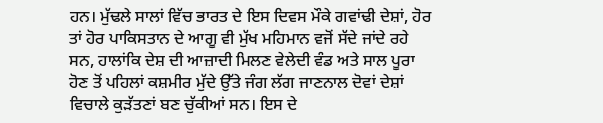ਹਨ। ਮੁੱਢਲੇ ਸਾਲਾਂ ਵਿੱਚ ਭਾਰਤ ਦੇ ਇਸ ਦਿਵਸ ਮੌਕੇ ਗਵਾਂਢੀ ਦੇਸ਼ਾਂ, ਹੋਰ ਤਾਂ ਹੋਰ ਪਾਕਿਸਤਾਨ ਦੇ ਆਗੂ ਵੀ ਮੁੱਖ ਮਹਿਮਾਨ ਵਜੋਂ ਸੱਦੇ ਜਾਂਦੇ ਰਹੇ ਸਨ, ਹਾਲਾਂਕਿ ਦੇਸ਼ ਦੀ ਆਜ਼ਾਦੀ ਮਿਲਣ ਵੇਲੇਦੀ ਵੰਡ ਅਤੇ ਸਾਲ ਪੂਰਾ ਹੋਣ ਤੋਂ ਪਹਿਲਾਂ ਕਸ਼ਮੀਰ ਮੁੱਦੇ ਉੱਤੇ ਜੰਗ ਲੱਗ ਜਾਣਨਾਲ ਦੋਵਾਂ ਦੇਸ਼ਾਂ ਵਿਚਾਲੇ ਕੁੜੱਤਣਾਂ ਬਣ ਚੁੱਕੀਆਂ ਸਨ। ਇਸ ਦੇ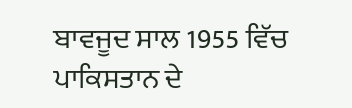ਬਾਵਜੂਦ ਸਾਲ 1955 ਵਿੱਚ ਪਾਕਿਸਤਾਨ ਦੇ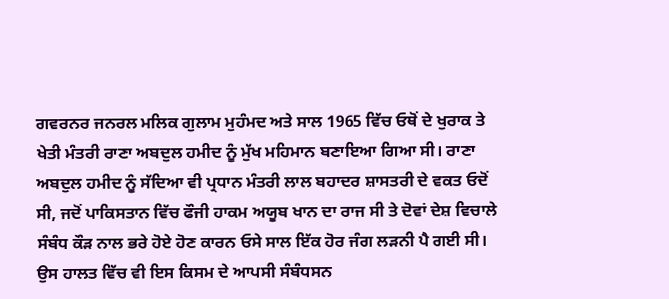ਗਵਰਨਰ ਜਨਰਲ ਮਲਿਕ ਗੁਲਾਮ ਮੁਹੰਮਦ ਅਤੇ ਸਾਲ 1965 ਵਿੱਚ ਓਥੋਂ ਦੇ ਖੁਰਾਕ ਤੇ ਖੇਤੀ ਮੰਤਰੀ ਰਾਣਾ ਅਬਦੁਲ ਹਮੀਦ ਨੂੰ ਮੁੱਖ ਮਹਿਮਾਨ ਬਣਾਇਆ ਗਿਆ ਸੀ। ਰਾਣਾ ਅਬਦੁਲ ਹਮੀਦ ਨੂੰ ਸੱਦਿਆ ਵੀ ਪ੍ਰਧਾਨ ਮੰਤਰੀ ਲਾਲ ਬਹਾਦਰ ਸ਼ਾਸਤਰੀ ਦੇ ਵਕਤ ਓਦੋਂ ਸੀ, ਜਦੋਂ ਪਾਕਿਸਤਾਨ ਵਿੱਚ ਫੌਜੀ ਹਾਕਮ ਅਯੂਬ ਖਾਨ ਦਾ ਰਾਜ ਸੀ ਤੇ ਦੋਵਾਂ ਦੇਸ਼ ਵਿਚਾਲੇ ਸੰਬੰਧ ਕੌੜ ਨਾਲ ਭਰੇ ਹੋਏ ਹੋਣ ਕਾਰਨ ਓਸੇ ਸਾਲ ਇੱਕ ਹੋਰ ਜੰਗ ਲੜਨੀ ਪੈ ਗਈ ਸੀ। ਉਸ ਹਾਲਤ ਵਿੱਚ ਵੀ ਇਸ ਕਿਸਮ ਦੇ ਆਪਸੀ ਸੰਬੰਧਸਨ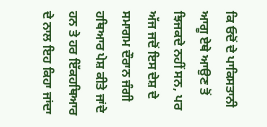ਕਿ ਓਦੋਂ ਦੇ ਪਾਕਿਸਤਾਨੀ ਆਗੂ ਏਥੇ ਆਉਣ ਤੋਂ ਝਿਜਕਦੇ ਨਹੀਂ ਸਨ, ਪਰ ਅੱਜ ਜਦੋਂ ਇਸ ਦੇਸ਼ ਦੇ ਸਮਾਗਮ ਦੌਰਾਨ ਜੰਗੀ ਹਥਿਆਰ ਪੇਸ਼ ਕੀਤੇ ਜਾਂਦੇ ਹਨ ਤੇ ਹਰ ਇੱਕਹਥਿਆਰ ਦੇ ਨਾਲ ਇਹ ਕਿਹਾ ਜਾਂਦਾ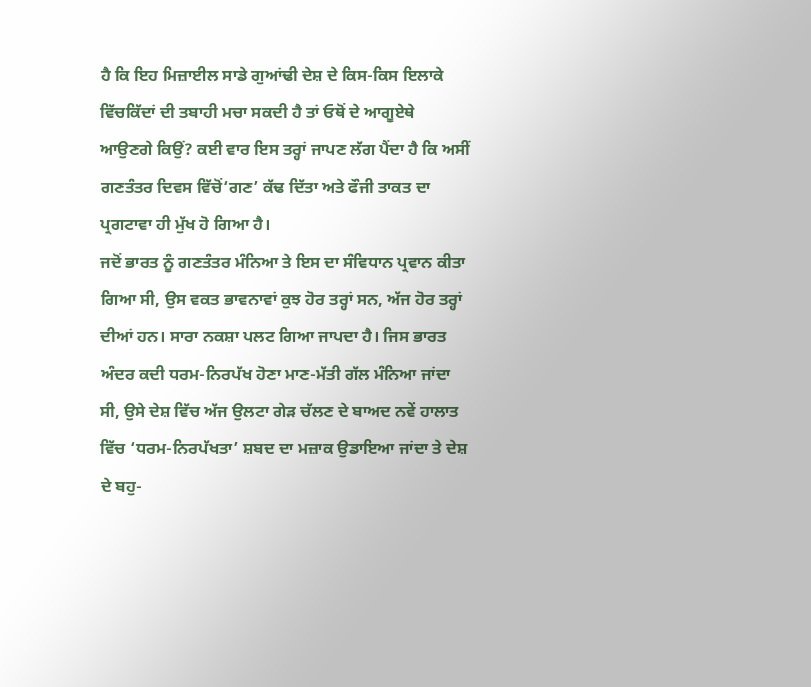ਹੈ ਕਿ ਇਹ ਮਿਜ਼ਾਈਲ ਸਾਡੇ ਗੁਆਂਢੀ ਦੇਸ਼ ਦੇ ਕਿਸ-ਕਿਸ ਇਲਾਕੇ ਵਿੱਚਕਿੱਦਾਂ ਦੀ ਤਬਾਹੀ ਮਚਾ ਸਕਦੀ ਹੈ ਤਾਂ ਓਥੋਂ ਦੇ ਆਗੂਏਥੇ ਆਉਣਗੇ ਕਿਉਂ? ਕਈ ਵਾਰ ਇਸ ਤਰ੍ਹਾਂ ਜਾਪਣ ਲੱਗ ਪੈਂਦਾ ਹੈ ਕਿ ਅਸੀਂ ਗਣਤੰਤਰ ਦਿਵਸ ਵਿੱਚੋਂ‘ਗਣ’ ਕੱਢ ਦਿੱਤਾ ਅਤੇ ਫੌਜੀ ਤਾਕਤ ਦਾ ਪ੍ਰਗਟਾਵਾ ਹੀ ਮੁੱਖ ਹੋ ਗਿਆ ਹੈ।
ਜਦੋਂ ਭਾਰਤ ਨੂੰ ਗਣਤੰਤਰ ਮੰਨਿਆ ਤੇ ਇਸ ਦਾ ਸੰਵਿਧਾਨ ਪ੍ਰਵਾਨ ਕੀਤਾ ਗਿਆ ਸੀ, ਉਸ ਵਕਤ ਭਾਵਨਾਵਾਂ ਕੁਝ ਹੋਰ ਤਰ੍ਹਾਂ ਸਨ, ਅੱਜ ਹੋਰ ਤਰ੍ਹਾਂ ਦੀਆਂ ਹਨ। ਸਾਰਾ ਨਕਸ਼ਾ ਪਲਟ ਗਿਆ ਜਾਪਦਾ ਹੈ। ਜਿਸ ਭਾਰਤ ਅੰਦਰ ਕਦੀ ਧਰਮ-ਨਿਰਪੱਖ ਹੋਣਾ ਮਾਣ-ਮੱਤੀ ਗੱਲ ਮੰਨਿਆ ਜਾਂਦਾ ਸੀ, ਉਸੇ ਦੇਸ਼ ਵਿੱਚ ਅੱਜ ਉਲਟਾ ਗੇੜ ਚੱਲਣ ਦੇ ਬਾਅਦ ਨਵੇਂ ਹਾਲਾਤ ਵਿੱਚ ‘ਧਰਮ-ਨਿਰਪੱਖਤਾ’ ਸ਼ਬਦ ਦਾ ਮਜ਼ਾਕ ਉਡਾਇਆ ਜਾਂਦਾ ਤੇ ਦੇਸ਼ ਦੇ ਬਹੁ-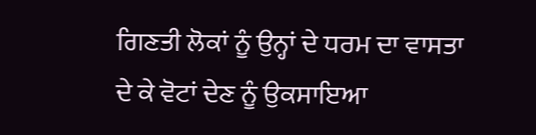ਗਿਣਤੀ ਲੋਕਾਂ ਨੂੰ ਉਨ੍ਹਾਂ ਦੇ ਧਰਮ ਦਾ ਵਾਸਤਾ ਦੇ ਕੇ ਵੋਟਾਂ ਦੇਣ ਨੂੰ ਉਕਸਾਇਆ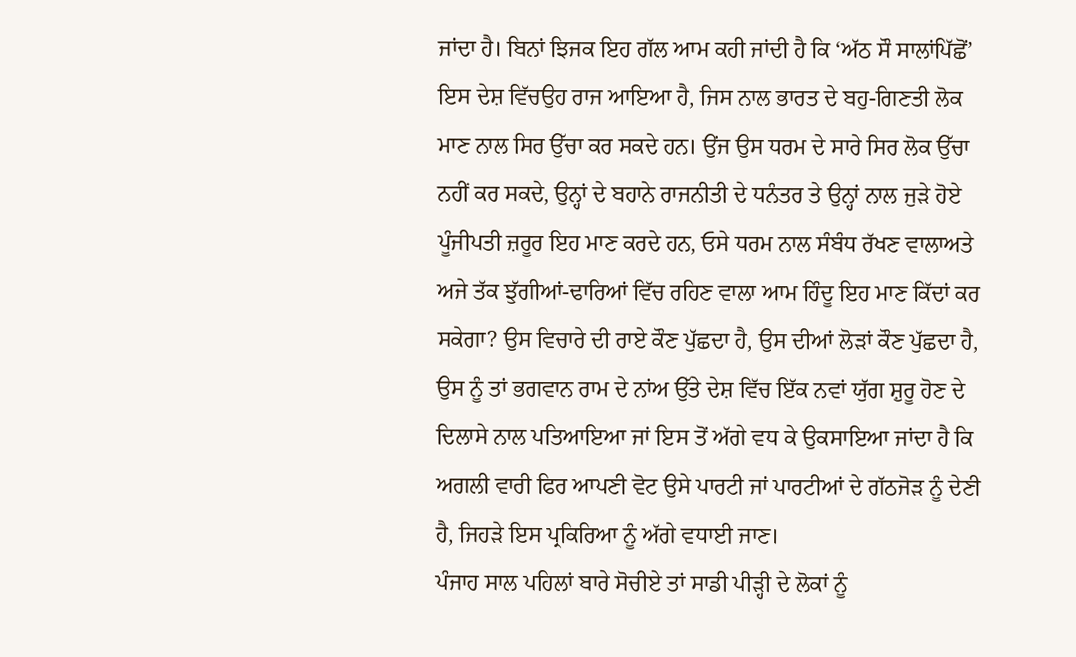ਜਾਂਦਾ ਹੈ। ਬਿਨਾਂ ਝਿਜਕ ਇਹ ਗੱਲ ਆਮ ਕਹੀ ਜਾਂਦੀ ਹੈ ਕਿ ‘ਅੱਠ ਸੌ ਸਾਲਾਂਪਿੱਛੋਂ’ ਇਸ ਦੇਸ਼ ਵਿੱਚਉਹ ਰਾਜ ਆਇਆ ਹੈ, ਜਿਸ ਨਾਲ ਭਾਰਤ ਦੇ ਬਹੁ-ਗਿਣਤੀ ਲੋਕ ਮਾਣ ਨਾਲ ਸਿਰ ਉੱਚਾ ਕਰ ਸਕਦੇ ਹਨ। ਉਂਜ ਉਸ ਧਰਮ ਦੇ ਸਾਰੇ ਸਿਰ ਲੋਕ ਉੱਚਾ ਨਹੀਂ ਕਰ ਸਕਦੇ, ਉਨ੍ਹਾਂ ਦੇ ਬਹਾਨੇ ਰਾਜਨੀਤੀ ਦੇ ਧਨੰਤਰ ਤੇ ਉਨ੍ਹਾਂ ਨਾਲ ਜੁੜੇ ਹੋਏ ਪੂੰਜੀਪਤੀ ਜ਼ਰੂਰ ਇਹ ਮਾਣ ਕਰਦੇ ਹਨ, ਓਸੇ ਧਰਮ ਨਾਲ ਸੰਬੰਧ ਰੱਖਣ ਵਾਲਾਅਤੇ ਅਜੇ ਤੱਕ ਝੁੱਗੀਆਂ-ਢਾਰਿਆਂ ਵਿੱਚ ਰਹਿਣ ਵਾਲਾ ਆਮ ਹਿੰਦੂ ਇਹ ਮਾਣ ਕਿੱਦਾਂ ਕਰ ਸਕੇਗਾ? ਉਸ ਵਿਚਾਰੇ ਦੀ ਰਾਏ ਕੌਣ ਪੁੱਛਦਾ ਹੈ, ਉਸ ਦੀਆਂ ਲੋੜਾਂ ਕੌਣ ਪੁੱਛਦਾ ਹੈ, ਉਸ ਨੂੰ ਤਾਂ ਭਗਵਾਨ ਰਾਮ ਦੇ ਨਾਂਅ ਉੱਤੇ ਦੇਸ਼ ਵਿੱਚ ਇੱਕ ਨਵਾਂ ਯੁੱਗ ਸ਼ੁਰੂ ਹੋਣ ਦੇ ਦਿਲਾਸੇ ਨਾਲ ਪਤਿਆਇਆ ਜਾਂ ਇਸ ਤੋਂ ਅੱਗੇ ਵਧ ਕੇ ਉਕਸਾਇਆ ਜਾਂਦਾ ਹੈ ਕਿ ਅਗਲੀ ਵਾਰੀ ਫਿਰ ਆਪਣੀ ਵੋਟ ਉਸੇ ਪਾਰਟੀ ਜਾਂ ਪਾਰਟੀਆਂ ਦੇ ਗੱਠਜੋੜ ਨੂੰ ਦੇਣੀ ਹੈ, ਜਿਹੜੇ ਇਸ ਪ੍ਰਕਿਰਿਆ ਨੂੰ ਅੱਗੇ ਵਧਾਈ ਜਾਣ।
ਪੰਜਾਹ ਸਾਲ ਪਹਿਲਾਂ ਬਾਰੇ ਸੋਚੀਏ ਤਾਂ ਸਾਡੀ ਪੀੜ੍ਹੀ ਦੇ ਲੋਕਾਂ ਨੂੰ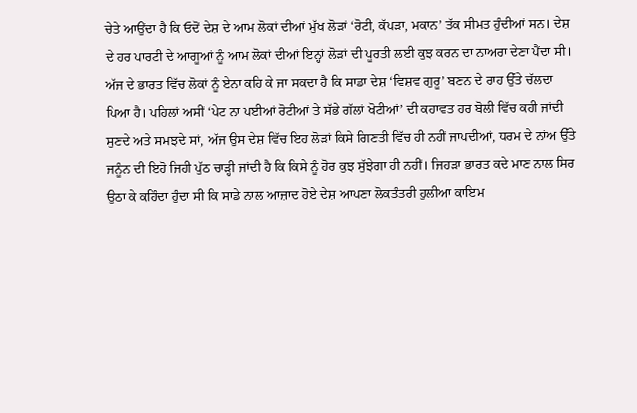ਚੇਤੇ ਆਉਂਦਾ ਹੈ ਕਿ ਓਦੋਂ ਦੇਸ਼ ਦੇ ਆਮ ਲੋਕਾਂ ਦੀਆਂ ਮੁੱਖ ਲੋੜਾਂ ‘ਰੋਟੀ, ਕੱਪੜਾ, ਮਕਾਨ’ ਤੱਕ ਸੀਮਤ ਹੁੰਦੀਆਂ ਸਨ। ਦੇਸ਼ ਦੇ ਹਰ ਪਾਰਟੀ ਦੇ ਆਗੂਆਂ ਨੂੰ ਆਮ ਲੋਕਾਂ ਦੀਆਂ ਇਨ੍ਹਾਂ ਲੋੜਾਂ ਦੀ ਪੂਰਤੀ ਲਈ ਕੁਝ ਕਰਨ ਦਾ ਨਾਅਰਾ ਦੇਣਾ ਪੈਂਦਾ ਸੀ। ਅੱਜ ਦੇ ਭਾਰਤ ਵਿੱਚ ਲੋਕਾਂ ਨੂੰ ਏਨਾ ਕਹਿ ਕੇ ਜਾ ਸਕਦਾ ਹੈ ਕਿ ਸਾਡਾ ਦੇਸ਼ ‘ਵਿਸ਼ਵ ਗੁਰੂ’ ਬਣਨ ਦੇ ਰਾਹ ਉੱਤੇ ਚੱਲਦਾ ਪਿਆ ਹੈ। ਪਹਿਲਾਂ ਅਸੀਂ ‘ਪੇਟ ਨਾ ਪਈਆਂ ਰੋਟੀਆਂ ਤੇ ਸੱਭੇ ਗੱਲਾਂ ਖੋਟੀਆਂ’ ਦੀ ਕਹਾਵਤ ਹਰ ਬੋਲੀ ਵਿੱਚ ਕਹੀ ਜਾਂਦੀ ਸੁਣਦੇ ਅਤੇ ਸਮਝਦੇ ਸਾਂ, ਅੱਜ ਉਸ ਦੇਸ਼ ਵਿੱਚ ਇਹ ਲੋੜਾਂ ਕਿਸੇ ਗਿਣਤੀ ਵਿੱਚ ਹੀ ਨਹੀਂ ਜਾਪਦੀਆਂ, ਧਰਮ ਦੇ ਨਾਂਅ ਉੱਤੇ ਜਨੂੰਨ ਦੀ ਇਹੋ ਜਿਹੀ ਪੁੱਠ ਚਾੜ੍ਹੀ ਜਾਂਦੀ ਹੈ ਕਿ ਕਿਸੇ ਨੂੰ ਹੋਰ ਕੁਝ ਸੁੱਝੇਗਾ ਹੀ ਨਹੀਂ। ਜਿਹੜਾ ਭਾਰਤ ਕਦੇ ਮਾਣ ਨਾਲ ਸਿਰ ਉਠਾ ਕੇ ਕਹਿੰਦਾ ਹੁੰਦਾ ਸੀ ਕਿ ਸਾਡੇ ਨਾਲ ਆਜ਼ਾਦ ਹੋਏ ਦੇਸ਼ ਆਪਣਾ ਲੋਕਤੰਤਰੀ ਹੁਲੀਆ ਕਾਇਮ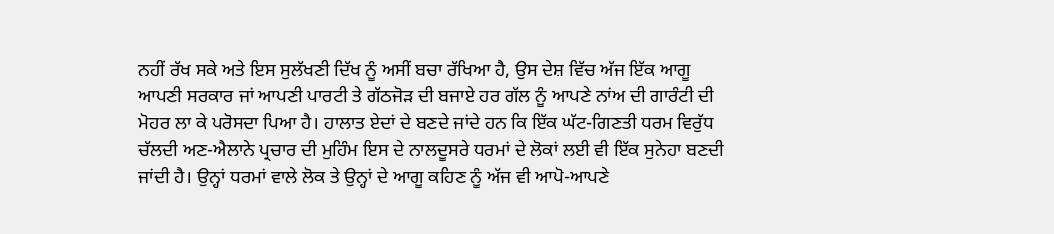ਨਹੀਂ ਰੱਖ ਸਕੇ ਅਤੇ ਇਸ ਸੁਲੱਖਣੀ ਦਿੱਖ ਨੂੰ ਅਸੀਂ ਬਚਾ ਰੱਖਿਆ ਹੈ, ਉਸ ਦੇਸ਼ ਵਿੱਚ ਅੱਜ ਇੱਕ ਆਗੂ ਆਪਣੀ ਸਰਕਾਰ ਜਾਂ ਆਪਣੀ ਪਾਰਟੀ ਤੇ ਗੱਠਜੋੜ ਦੀ ਬਜਾਏ ਹਰ ਗੱਲ ਨੂੰ ਆਪਣੇ ਨਾਂਅ ਦੀ ਗਾਰੰਟੀ ਦੀ ਮੋਹਰ ਲਾ ਕੇ ਪਰੋਸਦਾ ਪਿਆ ਹੈ। ਹਾਲਾਤ ਏਦਾਂ ਦੇ ਬਣਦੇ ਜਾਂਦੇ ਹਨ ਕਿ ਇੱਕ ਘੱਟ-ਗਿਣਤੀ ਧਰਮ ਵਿਰੁੱਧ ਚੱਲਦੀ ਅਣ-ਐਲਾਨੇ ਪ੍ਰਚਾਰ ਦੀ ਮੁਹਿੰਮ ਇਸ ਦੇ ਨਾਲਦੂਸਰੇ ਧਰਮਾਂ ਦੇ ਲੋਕਾਂ ਲਈ ਵੀ ਇੱਕ ਸੁਨੇਹਾ ਬਣਦੀ ਜਾਂਦੀ ਹੈ। ਉਨ੍ਹਾਂ ਧਰਮਾਂ ਵਾਲੇ ਲੋਕ ਤੇ ਉਨ੍ਹਾਂ ਦੇ ਆਗੂ ਕਹਿਣ ਨੂੰ ਅੱਜ ਵੀ ਆਪੋ-ਆਪਣੇ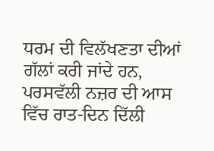ਧਰਮ ਦੀ ਵਿਲੱਖਣਤਾ ਦੀਆਂ ਗੱਲਾਂ ਕਰੀ ਜਾਂਦੇ ਹਨ, ਪਰਸਵੱਲੀ ਨਜ਼ਰ ਦੀ ਆਸ ਵਿੱਚ ਰਾਤ-ਦਿਨ ਦਿੱਲੀ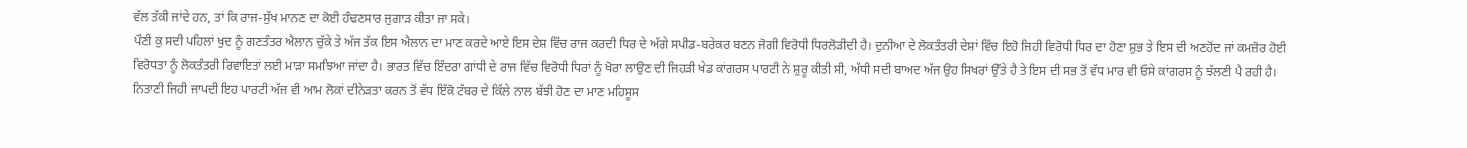ਵੱਲ ਤੱਕੀ ਜਾਂਦੇ ਹਨ, ਤਾਂ ਕਿ ਰਾਜ-ਸੁੱਖ ਮਾਨਣ ਦਾ ਕੋਈ ਹੰਢਣਸਾਰ ਜੁਗਾੜ ਕੀਤਾ ਜਾ ਸਕੇ।
ਪੌਣੀ ਕੁ ਸਦੀ ਪਹਿਲਾਂ ਖੁਦ ਨੂੰ ਗਣਤੰਤਰ ਐਲਾਨ ਚੁੱਕੇ ਤੇ ਅੱਜ ਤੱਕ ਇਸ ਐਲਾਨ ਦਾ ਮਾਣ ਕਰਦੇ ਆਏ ਇਸ ਦੇਸ਼ ਵਿੱਚ ਰਾਜ ਕਰਦੀ ਧਿਰ ਦੇ ਅੱਗੇ ਸਪੀਡ-ਬਰੇਕਰ ਬਣਨ ਜੋਗੀ ਵਿਰੋਧੀ ਧਿਰਲੋੜੀਦੀ ਹੈ। ਦੁਨੀਆ ਦੇ ਲੋਕਤੰਤਰੀ ਦੇਸ਼ਾਂ ਵਿੱਚ ਇਹੋ ਜਿਹੀ ਵਿਰੋਧੀ ਧਿਰ ਦਾ ਹੋਣਾ ਸ਼ੁਭ ਤੇ ਇਸ ਦੀ ਅਣਹੋਂਦ ਜਾਂ ਕਮਜ਼ੋਰ ਹੋਈ ਵਿਰੋਧਤਾ ਨੂੰ ਲੋਕਤੰਤਰੀ ਰਿਵਾਇਤਾਂ ਲਈ ਮਾੜਾ ਸਮਝਿਆ ਜਾਂਦਾ ਹੈ। ਭਾਰਤ ਵਿੱਚ ਇੰਦਰਾ ਗਾਂਧੀ ਦੇ ਰਾਜ ਵਿੱਚ ਵਿਰੋਧੀ ਧਿਰਾਂ ਨੂੰ ਖੋਰਾ ਲਾਉਣ ਦੀ ਜਿਹੜੀ ਖੇਡ ਕਾਂਗਰਸ ਪਾਰਟੀ ਨੇ ਸ਼ੁਰੂ ਕੀਤੀ ਸੀ, ਅੱਧੀ ਸਦੀ ਬਾਅਦ ਅੱਜ ਉਹ ਸਿਖਰਾਂ ਉੱਤੇ ਹੈ ਤੇ ਇਸ ਦੀ ਸਭ ਤੋਂ ਵੱਧ ਮਾਰ ਵੀ ਓਸੇ ਕਾਂਗਰਸ ਨੂੰ ਝੱਲਣੀ ਪੈ ਰਹੀ ਹੈ। ਨਿਤਾਣੀ ਜਿਹੀ ਜਾਪਦੀ ਇਹ ਪਾਰਟੀ ਅੱਜ ਵੀ ਆਮ ਲੋਕਾਂ ਦੀਨੇੜਤਾ ਕਰਨ ਤੋਂ ਵੱਧ ਇੱਕੋ ਟੱਬਰ ਦੇ ਕਿੱਲੇ ਨਾਲ ਬੱਝੀ ਹੋਣ ਦਾ ਮਾਣ ਮਹਿਸੂਸ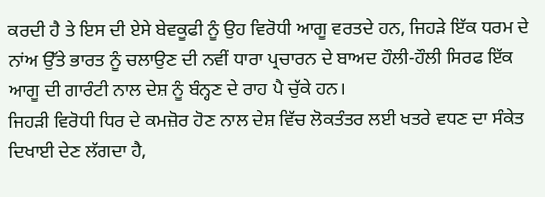ਕਰਦੀ ਹੈ ਤੇ ਇਸ ਦੀ ਏਸੇ ਬੇਵਕੂਫੀ ਨੂੰ ਉਹ ਵਿਰੋਧੀ ਆਗੂ ਵਰਤਦੇ ਹਨ, ਜਿਹੜੇ ਇੱਕ ਧਰਮ ਦੇ ਨਾਂਅ ਉੱਤੇ ਭਾਰਤ ਨੂੰ ਚਲਾਉਣ ਦੀ ਨਵੀਂ ਧਾਰਾ ਪ੍ਰਚਾਰਨ ਦੇ ਬਾਅਦ ਹੌਲੀ-ਹੌਲੀ ਸਿਰਫ ਇੱਕ ਆਗੂ ਦੀ ਗਾਰੰਟੀ ਨਾਲ ਦੇਸ਼ ਨੂੰ ਬੰਨ੍ਹਣ ਦੇ ਰਾਹ ਪੈ ਚੁੱਕੇ ਹਨ।
ਜਿਹੜੀ ਵਿਰੋਧੀ ਧਿਰ ਦੇ ਕਮਜ਼ੋਰ ਹੋਣ ਨਾਲ ਦੇਸ਼ ਵਿੱਚ ਲੋਕਤੰਤਰ ਲਈ ਖਤਰੇ ਵਧਣ ਦਾ ਸੰਕੇਤ ਦਿਖਾਈ ਦੇਣ ਲੱਗਦਾ ਹੈ,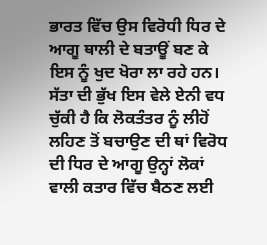ਭਾਰਤ ਵਿੱਚ ਉਸ ਵਿਰੋਧੀ ਧਿਰ ਦੇ ਆਗੂ ਥਾਲੀ ਦੇ ਬਤਾਊਂ ਬਣ ਕੇ ਇਸ ਨੂੰ ਖੁਦ ਖੋਰਾ ਲਾ ਰਹੇ ਹਨ। ਸੱਤਾ ਦੀ ਭੁੱਖ ਇਸ ਵੇਲੇ ਏਨੀ ਵਧ ਚੁੱਕੀ ਹੈ ਕਿ ਲੋਕਤੰਤਰ ਨੂੰ ਲੀਹੋਂ ਲਹਿਣ ਤੋਂ ਬਚਾਉਣ ਦੀ ਥਾਂ ਵਿਰੋਧ ਦੀ ਧਿਰ ਦੇ ਆਗੂ ਉਨ੍ਹਾਂ ਲੋਕਾਂ ਵਾਲੀ ਕਤਾਰ ਵਿੱਚ ਬੈਠਣ ਲਈ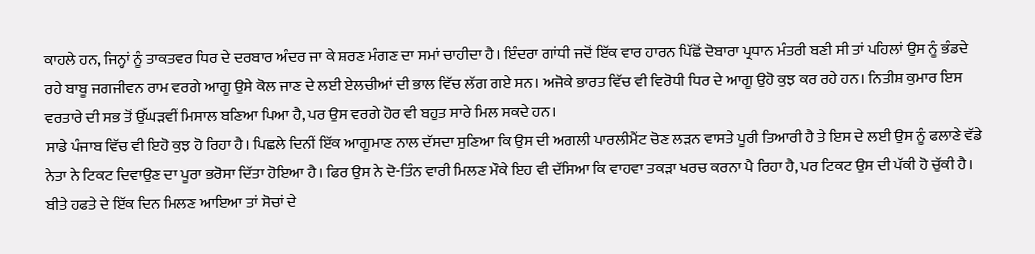ਕਾਹਲੇ ਹਨ, ਜਿਨ੍ਹਾਂ ਨੂੰ ਤਾਕਤਵਰ ਧਿਰ ਦੇ ਦਰਬਾਰ ਅੰਦਰ ਜਾ ਕੇ ਸ਼ਰਣ ਮੰਗਣ ਦਾ ਸਮਾਂ ਚਾਹੀਦਾ ਹੈ। ਇੰਦਰਾ ਗਾਂਧੀ ਜਦੋਂ ਇੱਕ ਵਾਰ ਹਾਰਨ ਪਿੱਛੋਂ ਦੋਬਾਰਾ ਪ੍ਰਧਾਨ ਮੰਤਰੀ ਬਣੀ ਸੀ ਤਾਂ ਪਹਿਲਾਂ ਉਸ ਨੂੰ ਭੰਡਦੇ ਰਹੇ ਬਾਬੂ ਜਗਜੀਵਨ ਰਾਮ ਵਰਗੇ ਆਗੂ ਉਸੇ ਕੋਲ ਜਾਣ ਦੇ ਲਈ ਏਲਚੀਆਂ ਦੀ ਭਾਲ ਵਿੱਚ ਲੱਗ ਗਏ ਸਨ। ਅਜੋਕੇ ਭਾਰਤ ਵਿੱਚ ਵੀ ਵਿਰੋਧੀ ਧਿਰ ਦੇ ਆਗੂ ਉਹੋ ਕੁਝ ਕਰ ਰਹੇ ਹਨ। ਨਿਤੀਸ਼ ਕੁਮਾਰ ਇਸ ਵਰਤਾਰੇ ਦੀ ਸਭ ਤੋਂ ਉੱਘੜਵੀਂ ਮਿਸਾਲ ਬਣਿਆ ਪਿਆ ਹੈ, ਪਰ ਉਸ ਵਰਗੇ ਹੋਰ ਵੀ ਬਹੁਤ ਸਾਰੇ ਮਿਲ ਸਕਦੇ ਹਨ।
ਸਾਡੇ ਪੰਜਾਬ ਵਿੱਚ ਵੀ ਇਹੋ ਕੁਝ ਹੋ ਰਿਹਾ ਹੈ। ਪਿਛਲੇ ਦਿਨੀਂ ਇੱਕ ਆਗੂਮਾਣ ਨਾਲ ਦੱਸਦਾ ਸੁਣਿਆ ਕਿ ਉਸ ਦੀ ਅਗਲੀ ਪਾਰਲੀਮੈਂਟ ਚੋਣ ਲੜਨ ਵਾਸਤੇ ਪੂਰੀ ਤਿਆਰੀ ਹੈ ਤੇ ਇਸ ਦੇ ਲਈ ਉਸ ਨੂੰ ਫਲਾਣੇ ਵੱਡੇ ਨੇਤਾ ਨੇ ਟਿਕਟ ਦਿਵਾਉਣ ਦਾ ਪੂਰਾ ਭਰੋਸਾ ਦਿੱਤਾ ਹੋਇਆ ਹੈ। ਫਿਰ ਉਸ ਨੇ ਦੋ-ਤਿੰਨ ਵਾਰੀ ਮਿਲਣ ਮੌਕੇ ਇਹ ਵੀ ਦੱਸਿਆ ਕਿ ਵਾਹਵਾ ਤਕੜਾ ਖਰਚ ਕਰਨਾ ਪੈ ਰਿਹਾ ਹੈ, ਪਰ ਟਿਕਟ ਉਸ ਦੀ ਪੱਕੀ ਹੋ ਚੁੱਕੀ ਹੈ। ਬੀਤੇ ਹਫਤੇ ਦੇ ਇੱਕ ਦਿਨ ਮਿਲਣ ਆਇਆ ਤਾਂ ਸੋਚਾਂ ਦੇ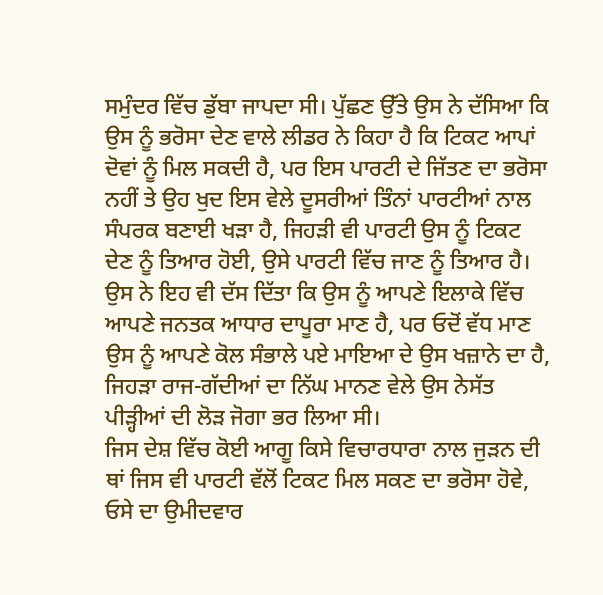ਸਮੁੰਦਰ ਵਿੱਚ ਡੁੱਬਾ ਜਾਪਦਾ ਸੀ। ਪੁੱਛਣ ਉੱਤੇ ਉਸ ਨੇ ਦੱਸਿਆ ਕਿ ਉਸ ਨੂੰ ਭਰੋਸਾ ਦੇਣ ਵਾਲੇ ਲੀਡਰ ਨੇ ਕਿਹਾ ਹੈ ਕਿ ਟਿਕਟ ਆਪਾਂ ਦੋਵਾਂ ਨੂੰ ਮਿਲ ਸਕਦੀ ਹੈ, ਪਰ ਇਸ ਪਾਰਟੀ ਦੇ ਜਿੱਤਣ ਦਾ ਭਰੋਸਾ ਨਹੀਂ ਤੇ ਉਹ ਖੁਦ ਇਸ ਵੇਲੇ ਦੂਸਰੀਆਂ ਤਿੰਨਾਂ ਪਾਰਟੀਆਂ ਨਾਲ ਸੰਪਰਕ ਬਣਾਈ ਖੜਾ ਹੈ, ਜਿਹੜੀ ਵੀ ਪਾਰਟੀ ਉਸ ਨੂੰ ਟਿਕਟ ਦੇਣ ਨੂੰ ਤਿਆਰ ਹੋਈ, ਉਸੇ ਪਾਰਟੀ ਵਿੱਚ ਜਾਣ ਨੂੰ ਤਿਆਰ ਹੈ। ਉਸ ਨੇ ਇਹ ਵੀ ਦੱਸ ਦਿੱਤਾ ਕਿ ਉਸ ਨੂੰ ਆਪਣੇ ਇਲਾਕੇ ਵਿੱਚ ਆਪਣੇ ਜਨਤਕ ਆਧਾਰ ਦਾਪੂਰਾ ਮਾਣ ਹੈ, ਪਰ ਓਦੋਂ ਵੱਧ ਮਾਣ ਉਸ ਨੂੰ ਆਪਣੇ ਕੋਲ ਸੰਭਾਲੇ ਪਏ ਮਾਇਆ ਦੇ ਉਸ ਖਜ਼ਾਨੇ ਦਾ ਹੈ, ਜਿਹੜਾ ਰਾਜ-ਗੱਦੀਆਂ ਦਾ ਨਿੱਘ ਮਾਨਣ ਵੇਲੇ ਉਸ ਨੇਸੱਤ ਪੀੜ੍ਹੀਆਂ ਦੀ ਲੋੜ ਜੋਗਾ ਭਰ ਲਿਆ ਸੀ।
ਜਿਸ ਦੇਸ਼ ਵਿੱਚ ਕੋਈ ਆਗੂ ਕਿਸੇ ਵਿਚਾਰਧਾਰਾ ਨਾਲ ਜੁੜਨ ਦੀ ਥਾਂ ਜਿਸ ਵੀ ਪਾਰਟੀ ਵੱਲੋਂ ਟਿਕਟ ਮਿਲ ਸਕਣ ਦਾ ਭਰੋਸਾ ਹੋਵੇ, ਓਸੇ ਦਾ ਉਮੀਦਵਾਰ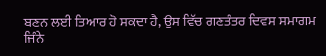ਬਣਨ ਲਈ ਤਿਆਰ ਹੋ ਸਕਦਾ ਹੈ, ਉਸ ਵਿੱਚ ਗਣਤੰਤਰ ਦਿਵਸ ਸਮਾਗਮ ਜਿੰਨੇ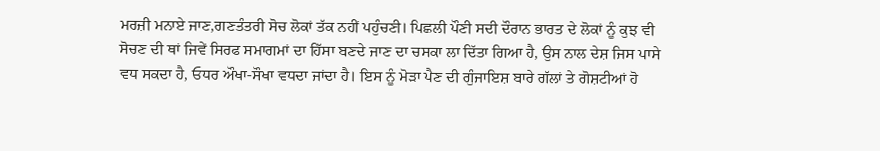ਮਰਜ਼ੀ ਮਨਾਏ ਜਾਣ,ਗਣਤੰਤਰੀ ਸੋਚ ਲੋਕਾਂ ਤੱਕ ਨਹੀਂ ਪਹੁੰਚਣੀ। ਪਿਛਲੀ ਪੌਣੀ ਸਦੀ ਦੌਰਾਨ ਭਾਰਤ ਦੇ ਲੋਕਾਂ ਨੂੰ ਕੁਝ ਵੀ ਸੋਚਣ ਦੀ ਥਾਂ ਜਿਵੇਂ ਸਿਰਫ ਸਮਾਗਮਾਂ ਦਾ ਹਿੱਸਾ ਬਣਦੇ ਜਾਣ ਦਾ ਚਸਕਾ ਲਾ ਦਿੱਤਾ ਗਿਆ ਹੈ, ਉਸ ਨਾਲ ਦੇਸ਼ ਜਿਸ ਪਾਸੇ ਵਧ ਸਕਦਾ ਹੈ, ਓਧਰ ਔਖਾ-ਸੌਖਾ ਵਧਦਾ ਜਾਂਦਾ ਹੈ। ਇਸ ਨੂੰ ਮੋੜਾ ਪੈਣ ਦੀ ਗੁੰਜਾਇਸ਼ ਬਾਰੇ ਗੱਲਾਂ ਤੇ ਗੋਸ਼ਟੀਆਂ ਹੋ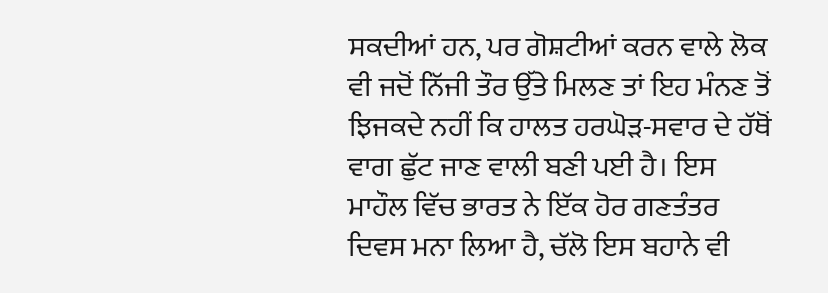ਸਕਦੀਆਂ ਹਨ, ਪਰ ਗੋਸ਼ਟੀਆਂ ਕਰਨ ਵਾਲੇ ਲੋਕ ਵੀ ਜਦੋਂ ਨਿੱਜੀ ਤੌਰ ਉੱਤੇ ਮਿਲਣ ਤਾਂ ਇਹ ਮੰਨਣ ਤੋਂ ਝਿਜਕਦੇ ਨਹੀਂ ਕਿ ਹਾਲਤ ਹਰਘੋੜ-ਸਵਾਰ ਦੇ ਹੱਥੋਂ ਵਾਗ ਛੁੱਟ ਜਾਣ ਵਾਲੀ ਬਣੀ ਪਈ ਹੈ। ਇਸ ਮਾਹੌਲ ਵਿੱਚ ਭਾਰਤ ਨੇ ਇੱਕ ਹੋਰ ਗਣਤੰਤਰ ਦਿਵਸ ਮਨਾ ਲਿਆ ਹੈ, ਚੱਲੋ ਇਸ ਬਹਾਨੇ ਵੀ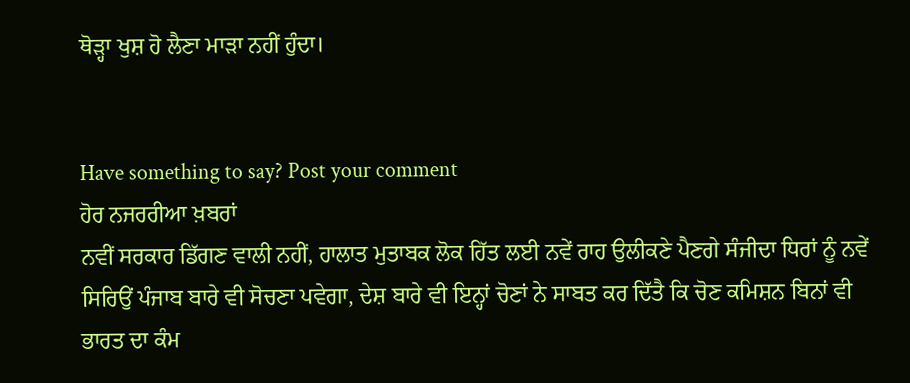ਥੋੜ੍ਹਾ ਖੁਸ਼ ਹੋ ਲੈਣਾ ਮਾੜਾ ਨਹੀਂ ਹੁੰਦਾ।


Have something to say? Post your comment
ਹੋਰ ਨਜਰਰੀਆ ਖ਼ਬਰਾਂ
ਨਵੀਂ ਸਰਕਾਰ ਡਿੱਗਣ ਵਾਲੀ ਨਹੀਂ, ਹਾਲਾਤ ਮੁਤਾਬਕ ਲੋਕ ਹਿੱਤ ਲਈ ਨਵੇਂ ਰਾਹ ਉਲੀਕਣੇ ਪੈਣਗੇ ਸੰਜੀਦਾ ਧਿਰਾਂ ਨੂੰ ਨਵੇਂ ਸਿਰਿਉਂ ਪੰਜਾਬ ਬਾਰੇ ਵੀ ਸੋਚਣਾ ਪਵੇਗਾ, ਦੇਸ਼ ਬਾਰੇ ਵੀ ਇਨ੍ਹਾਂ ਚੋਣਾਂ ਨੇ ਸਾਬਤ ਕਰ ਦਿੱਤੈ ਕਿ ਚੋਣ ਕਮਿਸ਼ਨ ਬਿਨਾਂ ਵੀ ਭਾਰਤ ਦਾ ਕੰਮ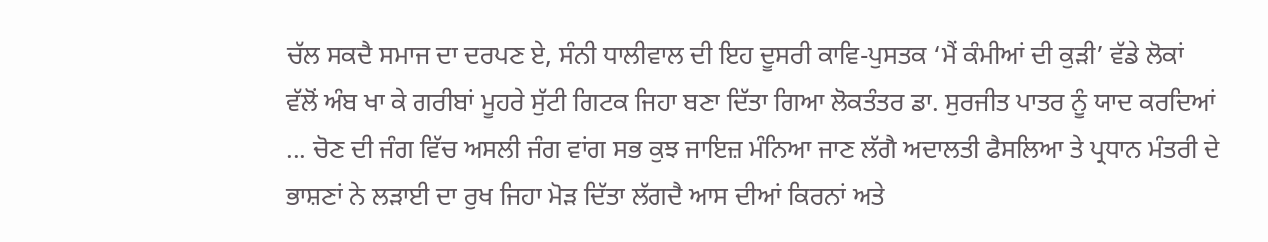ਚੱਲ ਸਕਦੈ ਸਮਾਜ ਦਾ ਦਰਪਣ ਏ, ਸੰਨੀ ਧਾਲੀਵਾਲ ਦੀ ਇਹ ਦੂਸਰੀ ਕਾਵਿ-ਪੁਸਤਕ ‘ਮੈਂ ਕੰਮੀਆਂ ਦੀ ਕੁੜੀ’ ਵੱਡੇ ਲੋਕਾਂ ਵੱਲੋਂ ਅੰਬ ਖਾ ਕੇ ਗਰੀਬਾਂ ਮੂਹਰੇ ਸੁੱਟੀ ਗਿਟਕ ਜਿਹਾ ਬਣਾ ਦਿੱਤਾ ਗਿਆ ਲੋਕਤੰਤਰ ਡਾ. ਸੁਰਜੀਤ ਪਾਤਰ ਨੂੰ ਯਾਦ ਕਰਦਿਆਂ ... ਚੋਣ ਦੀ ਜੰਗ ਵਿੱਚ ਅਸਲੀ ਜੰਗ ਵਾਂਗ ਸਭ ਕੁਝ ਜਾਇਜ਼ ਮੰਨਿਆ ਜਾਣ ਲੱਗੈ ਅਦਾਲਤੀ ਫੈਸਲਿਆ ਤੇ ਪ੍ਰਧਾਨ ਮੰਤਰੀ ਦੇ ਭਾਸ਼ਣਾਂ ਨੇ ਲੜਾਈ ਦਾ ਰੁਖ ਜਿਹਾ ਮੋੜ ਦਿੱਤਾ ਲੱਗਦੈ ਆਸ ਦੀਆਂ ਕਿਰਨਾਂ ਅਤੇ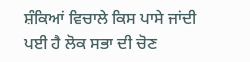ਸ਼ੰਕਿਆਂ ਵਿਚਾਲੇ ਕਿਸ ਪਾਸੇ ਜਾਂਦੀ ਪਈ ਹੈ ਲੋਕ ਸਭਾ ਦੀ ਚੋਣ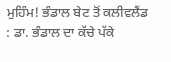ਮੁਹਿੰਮ! ਭੰਡਾਲ ਬੇਟ ਤੋਂ ਕਲੀਵਲੈਂਡ : ਡਾ. ਭੰਡਾਲ ਦਾ ਕੱਚੇ ਪੱਕੇ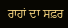ਰਾਹਾਂ ਦਾ ਸਫ਼ਰ